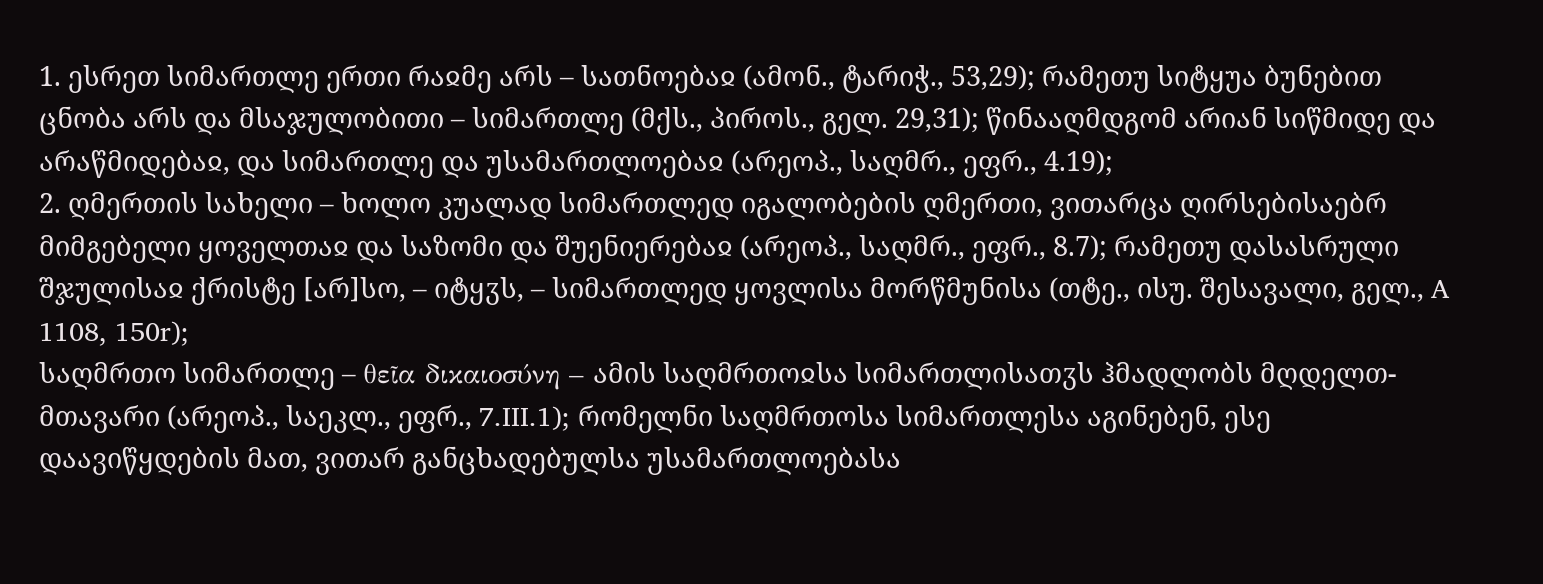1. ესრეთ სიმართლე ერთი რაჲმე არს – სათნოებაჲ (ამონ., ტარიჭ., 53,29); რამეთუ სიტყუა ბუნებით ცნობა არს და მსაჯულობითი – სიმართლე (მქს., პიროს., გელ. 29,31); წინააღმდგომ არიან სიწმიდე და არაწმიდებაჲ, და სიმართლე და უსამართლოებაჲ (არეოპ., საღმრ., ეფრ., 4.19);
2. ღმერთის სახელი – ხოლო კუალად სიმართლედ იგალობების ღმერთი, ვითარცა ღირსებისაებრ მიმგებელი ყოველთაჲ და საზომი და შუენიერებაჲ (არეოპ., საღმრ., ეფრ., 8.7); რამეთუ დასასრული შჯულისაჲ ქრისტე [არ]სო, – იტყჳს, – სიმართლედ ყოვლისა მორწმუნისა (თტე., ისუ. შესავალი, გელ., A 1108, 150r);
საღმრთო სიმართლე – θεῖα δικαιοσύνη – ამის საღმრთოჲსა სიმართლისათჳს ჰმადლობს მღდელთ-მთავარი (არეოპ., საეკლ., ეფრ., 7.III.1); რომელნი საღმრთოსა სიმართლესა აგინებენ, ესე დაავიწყდების მათ, ვითარ განცხადებულსა უსამართლოებასა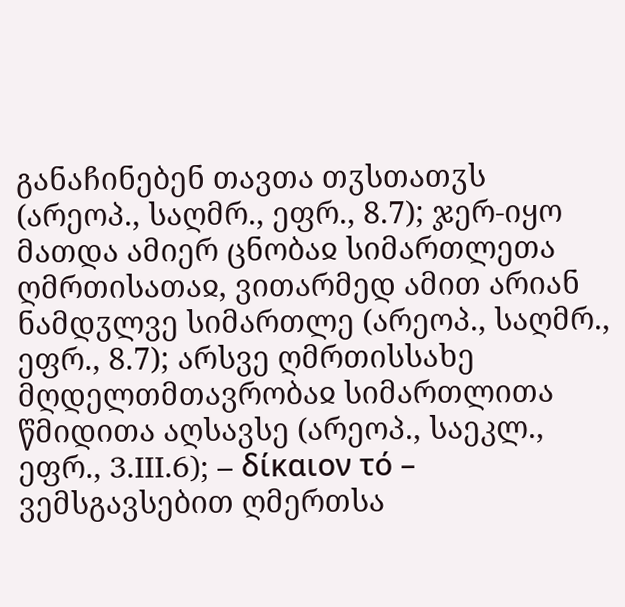განაჩინებენ თავთა თჳსთათჳს (არეოპ., საღმრ., ეფრ., 8.7); ჯერ-იყო მათდა ამიერ ცნობაჲ სიმართლეთა ღმრთისათაჲ, ვითარმედ ამით არიან ნამდჳლვე სიმართლე (არეოპ., საღმრ., ეფრ., 8.7); არსვე ღმრთისსახე მღდელთმთავრობაჲ სიმართლითა წმიდითა აღსავსე (არეოპ., საეკლ., ეფრ., 3.III.6); – δίκαιον τό – ვემსგავსებით ღმერთსა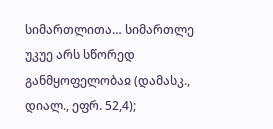სიმართლითა… სიმართლე უკუე არს სწორედ განმყოფელობაჲ (დამასკ., დიალ., ეფრ. 52,4);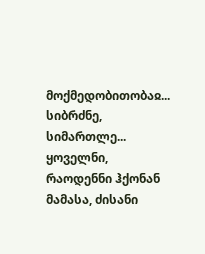მოქმედობითობაჲ... სიბრძნე, სიმართლე... ყოველნი, რაოდენნი ჰქონან მამასა, ძისანი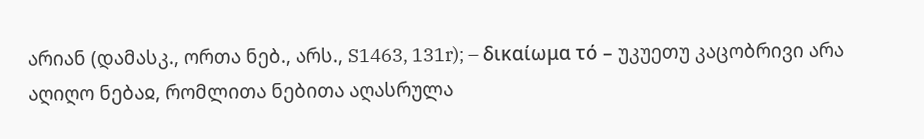არიან (დამასკ., ორთა ნებ., არს., S1463, 131r); – δικαίωμα τό – უკუეთუ კაცობრივი არა აღიღო ნებაჲ, რომლითა ნებითა აღასრულა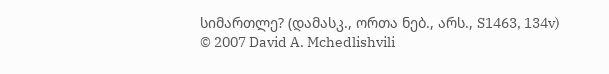სიმართლე? (დამასკ., ორთა ნებ., არს., S1463, 134v)
© 2007 David A. Mchedlishvili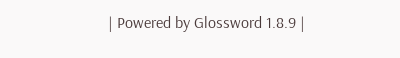| Powered by Glossword 1.8.9 |